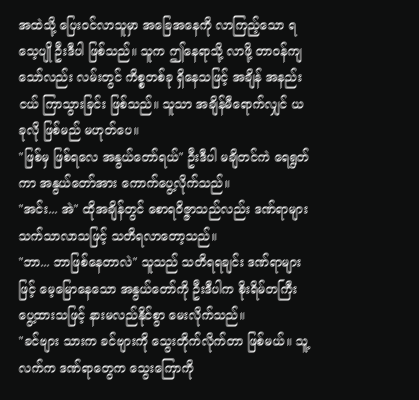အထဲသို့ ပြေးဝင်လာသူမှာ အခြေအနေကို လာကြည့်သော ရသေ့ပျို ဦးဒီပါ ဖြစ်သည်။ သူက ဤနေရာသို့ လာဖို့ တာဝန်ကျသော်လည်း လမ်းတွင် ကိစ္စတစ်ခု ရှိနေသဖြင့် အချိန် အနည်းငယ် ကြာသွားခြင်း ဖြစ်သည်။ သူသာ အချိန်မီရောက်လျှင် ယခုလို ဖြစ်မည် မဟုတ်ပေ။
"ဖြစ်မှ ဖြစ်ရလေ အနွယ်တော်ရယ်" ဦးဒီပါ မချိတင်ကဲ ရေရွတ်ကာ အနွယ်တော်အား ကောက်ပွေ့လိုက်သည်။
"အင်း... အဲ" ထိုအချိန်တွင် စောရဝိဇ္ဇာသည်လည်း ဒဏ်ရာများ သက်သာလာသဖြင့် သတိရလာတော့သည်။
"ဘာ... ဘာဖြစ်နေတာလဲ" သူသည် သတိရရချင်း ဒဏ်ရာများဖြင့် မေ့မြောနေသော အနွယ်တော်ကို ဦးဒီပါက စိုးရိမ်တကြီး ပွေ့ထားသဖြင့် နားမလည်နိုင်စွာ မေးလိုက်သည်။
"ခင်ဗျား သားက ခင်ဗျားကို သွေးတိုက်လိုက်တာ ဖြစ်မယ်။ သူ့လက်က ဒဏ်ရာတွေက သွေးကြောကို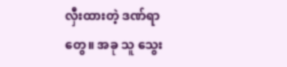လှီးထားတဲ့ ဒဏ်ရာတွေ။ အခု သူ သွေး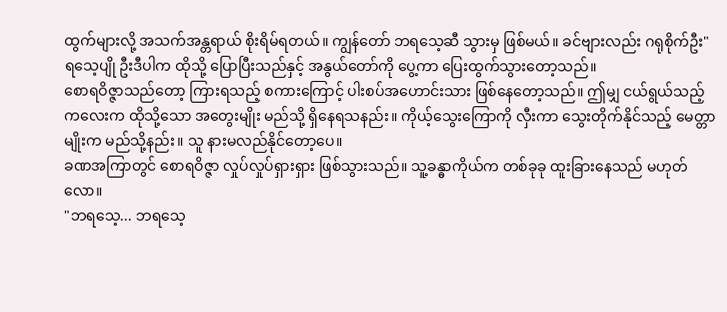ထွက်များလို့ အသက်အန္တရာယ် စိုးရိမ်ရတယ်။ ကျွန်တော် ဘရသေ့ဆီ သွားမှ ဖြစ်မယ်။ ခင်ဗျားလည်း ဂရုစိုက်ဦး" ရသေ့ပျို ဦးဒီပါက ထိုသို့ ပြောပြီးသည်နှင့် အနွယ်တော်ကို ပွေ့ကာ ပြေးထွက်သွားတော့သည်။
စောရဝိဇ္ဇာသည်တော့ ကြားရသည့် စကားကြောင့် ပါးစပ်အဟောင်းသား ဖြစ်နေတော့သည်။ ဤမျှ ငယ်ရွယ်သည့် ကလေးက ထိုသို့သော အတွေးမျိုး မည်သို့ ရှိနေရသနည်း။ ကိုယ့်သွေးကြောကို လှီးကာ သွေးတိုက်နိုင်သည့် မေတ္တာမျိုးက မည်သို့နည်း။ သူ နားမလည်နိုင်တော့ပေ။
ခဏအကြာတွင် စောရဝိဇ္ဇာ လှုပ်လှုပ်ရှားရှား ဖြစ်သွားသည်။ သူ့ခန္ဓာကိုယ်က တစ်ခုခု ထူးခြားနေသည် မဟုတ်လော။
"ဘရသေ့... ဘရသေ့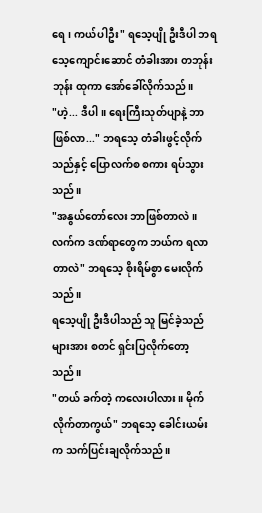ရေ၊ ကယ်ပါဦး" ရသေ့ပျို ဦးဒီပါ ဘရသေ့ကျောင်းဆောင် တံခါးအား တဘုန်းဘုန်း ထုကာ အော်ခေါ်လိုက်သည်။
"ဟဲ့... ဒီပါ။ ရေးကြီးသုတ်ပျာနဲ့ ဘာဖြစ်လာ..." ဘရသေ့ တံခါးဖွင့်လိုက်သည်နှင့် ပြောလက်စ စကား ရပ်သွားသည်။
"အနွယ်တော်လေး ဘာဖြစ်တာလဲ။ လက်က ဒဏ်ရာတွေက ဘယ်က ရလာတာလဲ" ဘရသေ့ စိုးရိမ်စွာ မေးလိုက်သည်။
ရသေ့ပျို ဦးဒီပါသည် သူ မြင်ခဲ့သည်များအား စတင် ရှင်းပြလိုက်တော့သည်။
"တယ် ခက်တဲ့ ကလေးပါလား။ မိုက်လိုက်တာကွယ်" ဘရသေ့ ခေါင်းယမ်းက သက်ပြင်းချလိုက်သည်။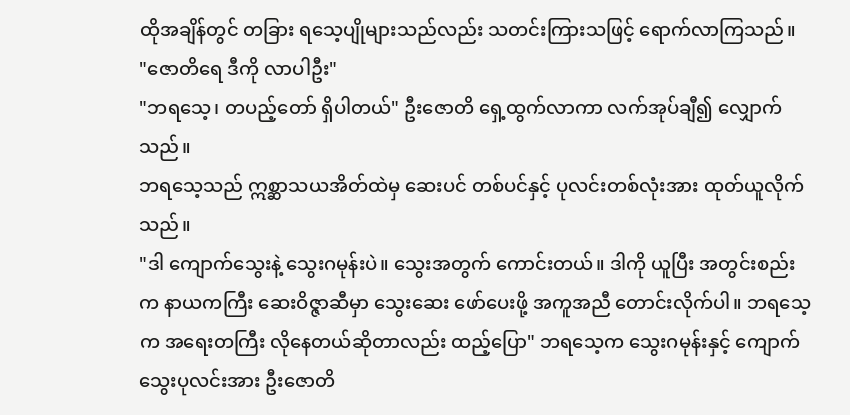ထိုအချိန်တွင် တခြား ရသေ့ပျိုများသည်လည်း သတင်းကြားသဖြင့် ရောက်လာကြသည်။
"ဇောတိရေ ဒီကို လာပါဦး"
"ဘရသေ့၊ တပည့်တော် ရှိပါတယ်" ဦးဇောတိ ရှေ့ထွက်လာကာ လက်အုပ်ချီ၍ လျှောက်သည်။
ဘရသေ့သည် ဣစ္ဆာသယအိတ်ထဲမှ ဆေးပင် တစ်ပင်နှင့် ပုလင်းတစ်လုံးအား ထုတ်ယူလိုက်သည်။
"ဒါ ကျောက်သွေးနဲ့ သွေးဂမုန်းပဲ။ သွေးအတွက် ကောင်းတယ်။ ဒါကို ယူပြီး အတွင်းစည်းက နာယကကြီး ဆေးဝိဇ္ဇာဆီမှာ သွေးဆေး ဖော်ပေးဖို့ အကူအညီ တောင်းလိုက်ပါ။ ဘရသေ့က အရေးတကြီး လိုနေတယ်ဆိုတာလည်း ထည့်ပြော" ဘရသေ့က သွေးဂမုန်းနှင့် ကျောက်သွေးပုလင်းအား ဦးဇောတိ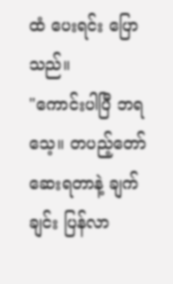ထံ ပေးရင်း ပြောသည်။
"ကောင်းပါပြီ ဘရသေ့။ တပည့်တော် ဆေးရတာနဲ့ ချက်ချင်း ပြန်လာ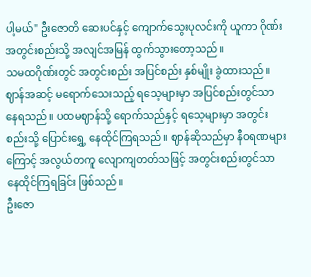ပါ့မယ်" ဦးဇောတိ ဆေးပင်နှင့် ကျောက်သွေးပုလင်းကို ယူကာ ဂိုဏ်းအတွင်းစည်းသို့ အလျင်အမြန် ထွက်သွားတော့သည်။
သမထဂိုဏ်းတွင် အတွင်းစည်း အပြင်စည်း နှစ်မျိုး ခွဲထားသည်။ ဈာန်အဆင့် မရောက်သေးသည့် ရသေ့များမှာ အပြင်စည်းတွင်သာ နေရသည်။ ပထမဈာန်သို့ ရောက်သည်နှင့် ရသေ့များမှာ အတွင်းစည်းသို့ ပြောင်းရွှေ့ နေထိုင်ကြရသည်။ ဈာန်ဆိုသည်မှာ နီဝရဏများကြောင့် အလွယ်တကူ လျောကျတတ်သဖြင့် အတွင်းစည်းတွင်သာ နေထိုင်ကြရခြင်း ဖြစ်သည်။
ဦးဇော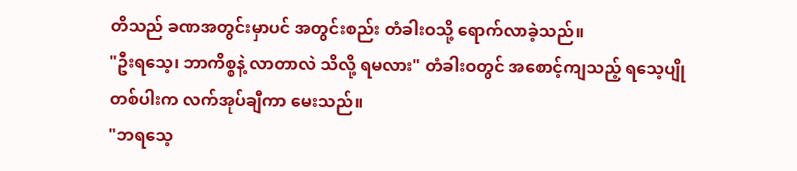တိသည် ခဏအတွင်းမှာပင် အတွင်းစည်း တံခါးဝသို့ ရောက်လာခဲ့သည်။
"ဦးရသေ့၊ ဘာကိစ္စနဲ့ လာတာလဲ သိလို့ ရမလား" တံခါးဝတွင် အစောင့်ကျသည့် ရသေ့ပျိုတစ်ပါးက လက်အုပ်ချီကာ မေးသည်။
"ဘရသေ့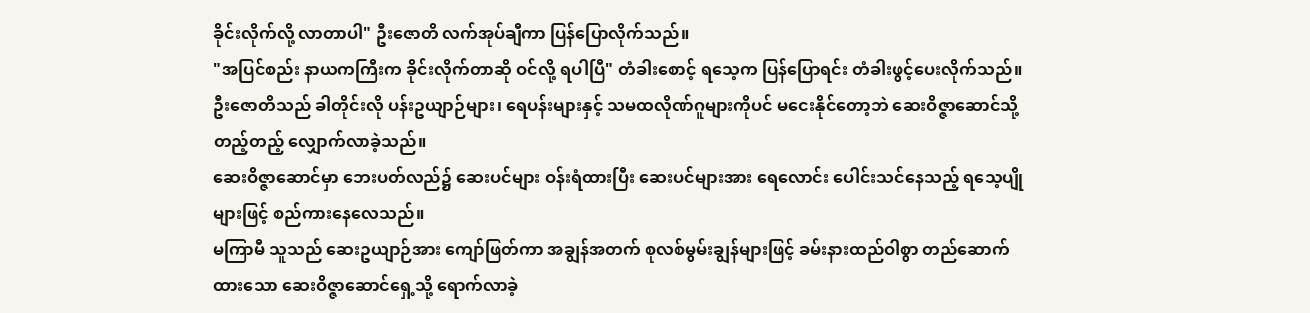ခိုင်းလိုက်လို့ လာတာပါ" ဦးဇောတိ လက်အုပ်ချီကာ ပြန်ပြောလိုက်သည်။
"အပြင်စည်း နာယကကြီးက ခိုင်းလိုက်တာဆို ဝင်လို့ ရပါပြီ" တံခါးစောင့် ရသေ့က ပြန်ပြောရင်း တံခါးဖွင့်ပေးလိုက်သည်။
ဦးဇောတိသည် ခါတိုင်းလို ပန်းဥယျာဉ်များ၊ ရေပန်းများနှင့် သမထလိုဏ်ဂူများကိုပင် မငေးနိုင်တော့ဘဲ ဆေးဝိဇ္ဇာဆောင်သို့ တည့်တည့် လျှောက်လာခဲ့သည်။
ဆေးဝိဇ္ဇာဆောင်မှာ ဘေးပတ်လည်၌ ဆေးပင်များ ဝန်းရံထားပြီး ဆေးပင်များအား ရေလောင်း ပေါင်းသင်နေသည့် ရသေ့ပျိုများဖြင့် စည်ကားနေလေသည်။
မကြာမီ သူသည် ဆေးဥယျာဉ်အား ကျော်ဖြတ်ကာ အချွန်အတက် စုလစ်မွမ်းချွန်များဖြင့် ခမ်းနားထည်ဝါစွာ တည်ဆောက်ထားသော ဆေးဝိဇ္ဇာဆောင်ရှေ့သို့ ရောက်လာခဲ့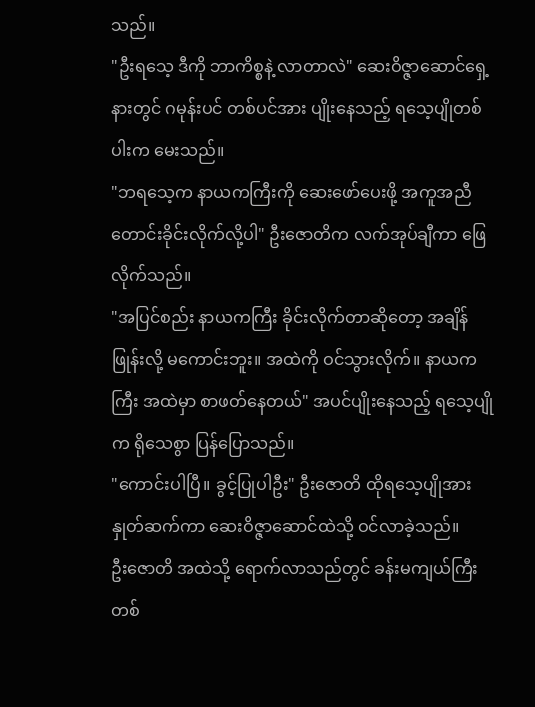သည်။
"ဦးရသေ့ ဒီကို ဘာကိစ္စနဲ့ လာတာလဲ" ဆေးဝိဇ္ဇာဆောင်ရှေ့နားတွင် ဂမုန်းပင် တစ်ပင်အား ပျိုးနေသည့် ရသေ့ပျိုတစ်ပါးက မေးသည်။
"ဘရသေ့က နာယကကြီးကို ဆေးဖော်ပေးဖို့ အကူအညီတောင်းခိုင်းလိုက်လို့ပါ" ဦးဇောတိက လက်အုပ်ချီကာ ဖြေလိုက်သည်။
"အပြင်စည်း နာယကကြီး ခိုင်းလိုက်တာဆိုတော့ အချိန်ဖြုန်းလို့ မကောင်းဘူး။ အထဲကို ဝင်သွားလိုက်။ နာယကကြီး အထဲမှာ စာဖတ်နေတယ်" အပင်ပျိုးနေသည့် ရသေ့ပျိုက ရိုသေစွာ ပြန်ပြောသည်။
"ကောင်းပါပြီ။ ခွင့်ပြုပါဦး" ဦးဇောတိ ထိုရသေ့ပျိုအား နှုတ်ဆက်ကာ ဆေးဝိဇ္ဇာဆောင်ထဲသို့ ဝင်လာခဲ့သည်။
ဦးဇောတိ အထဲသို့ ရောက်လာသည်တွင် ခန်းမကျယ်ကြီး တစ်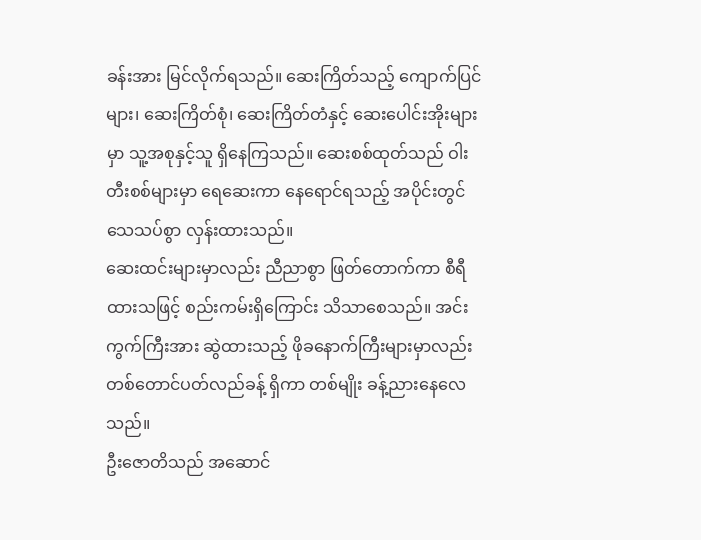ခန်းအား မြင်လိုက်ရသည်။ ဆေးကြိတ်သည့် ကျောက်ပြင်များ၊ ဆေးကြိတ်စုံ၊ ဆေးကြိတ်တံနှင့် ဆေးပေါင်းအိုးများမှာ သူ့အစုနှင့်သူ ရှိနေကြသည်။ ဆေးစစ်ထုတ်သည် ဝါးတီးစစ်များမှာ ရေဆေးကာ နေရောင်ရသည့် အပိုင်းတွင် သေသပ်စွာ လှန်းထားသည်။
ဆေးထင်းများမှာလည်း ညီညာစွာ ဖြတ်တောက်ကာ စီရီထားသဖြင့် စည်းကမ်းရှိကြောင်း သိသာစေသည်။ အင်းကွက်ကြီးအား ဆွဲထားသည့် ဖိုခနောက်ကြီးများမှာလည်း တစ်တောင်ပတ်လည်ခန့် ရှိကာ တစ်မျိုး ခန့်ညားနေလေသည်။
ဦးဇောတိသည် အဆောင်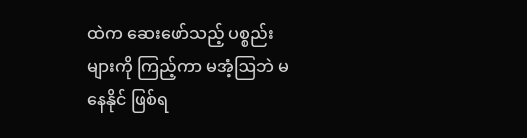ထဲက ဆေးဖော်သည့် ပစ္စည်းများကို ကြည့်ကာ မအံ့ဩဘဲ မနေနိုင် ဖြစ်ရ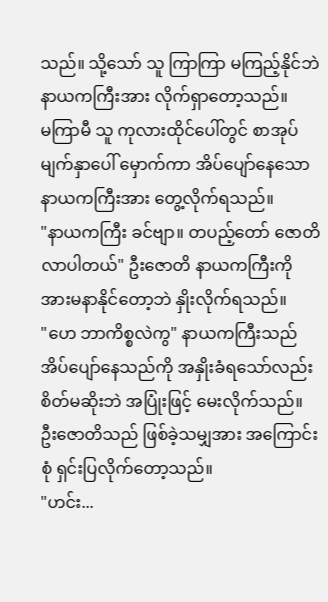သည်။ သို့သော် သူ ကြာကြာ မကြည့်နိုင်ဘဲ နာယကကြီးအား လိုက်ရှာတော့သည်။
မကြာမီ သူ ကုလားထိုင်ပေါ်တွင် စာအုပ် မျက်နှာပေါ် မှောက်ကာ အိပ်ပျော်နေသော နာယကကြီးအား တွေ့လိုက်ရသည်။
"နာယကကြီး ခင်ဗျာ။ တပည့်တော် ဇောတိ လာပါတယ်" ဦးဇောတိ နာယကကြီးကို အားမနာနိုင်တော့ဘဲ နှိုးလိုက်ရသည်။
"ဟေ ဘာကိစ္စလဲကွ" နာယကကြီးသည် အိပ်ပျော်နေသည်ကို အနှိုးခံရသော်လည်း စိတ်မဆိုးဘဲ အပြုံးဖြင့် မေးလိုက်သည်။
ဦးဇောတိသည် ဖြစ်ခဲ့သမျှအား အကြောင်းစုံ ရှင်းပြလိုက်တော့သည်။
"ဟင်း...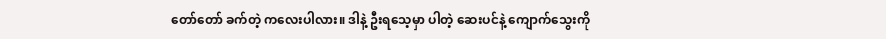တော်တော် ခက်တဲ့ ကလေးပါလား။ ဒါနဲ့ ဦးရသေ့မှာ ပါတဲ့ ဆေးပင်နဲ့ ကျောက်သွေးကို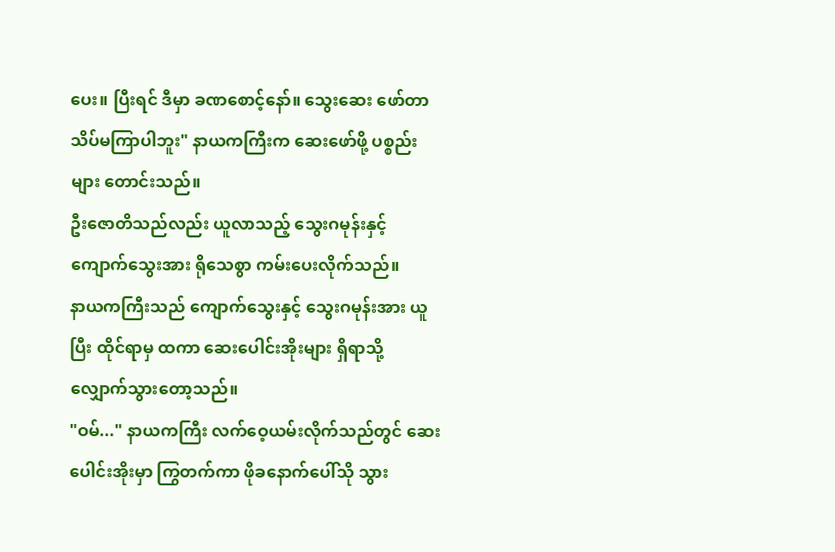ပေး။ ပြီးရင် ဒီမှာ ခဏစောင့်နော်။ သွေးဆေး ဖော်တာ သိပ်မကြာပါဘူး" နာယကကြီးက ဆေးဖော်ဖို့ ပစ္စည်းများ တောင်းသည်။
ဦးဇောတိသည်လည်း ယူလာသည့် သွေးဂမုန်းနှင့် ကျောက်သွေးအား ရိုသေစွာ ကမ်းပေးလိုက်သည်။
နာယကကြီးသည် ကျောက်သွေးနှင့် သွေးဂမုန်းအား ယူပြီး ထိုင်ရာမှ ထကာ ဆေးပေါင်းအိုးများ ရှိရာသို့ လျှောက်သွားတော့သည်။
"ဝမ်..." နာယကကြီး လက်ဝေ့ယမ်းလိုက်သည်တွင် ဆေးပေါင်းအိုးမှာ ကြွတက်ကာ ဖိုခနောက်ပေါ်သို သွား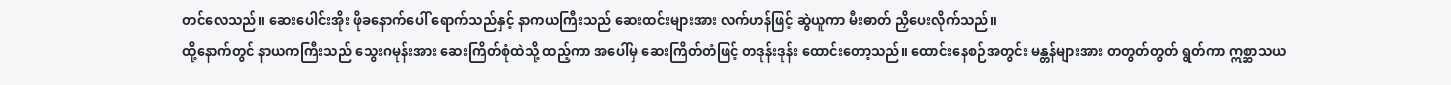တင်လေသည်။ ဆေးပေါင်းအိုး ဖိုခနောက်ပေါ် ရောက်သည်နှင့် နာကယကြီးသည် ဆေးထင်းများအား လက်ဟန်ဖြင့် ဆွဲယူကာ မီးဓာတ် ညှိပေးလိုက်သည်။
ထို့နောက်တွင် နာယကကြီးသည် သွေးဂမုန်းအား ဆေးကြိတ်စုံထဲသို့ ထည့်ကာ အပေါ်မှ ဆေးကြိတ်တံဖြင့် တဒုန်းဒုန်း ထောင်းတော့သည်။ ထောင်းနေစဉ်အတွင်း မန္တန်များအား တတွတ်တွတ် ရွတ်ကာ ဣစ္ဆာသယ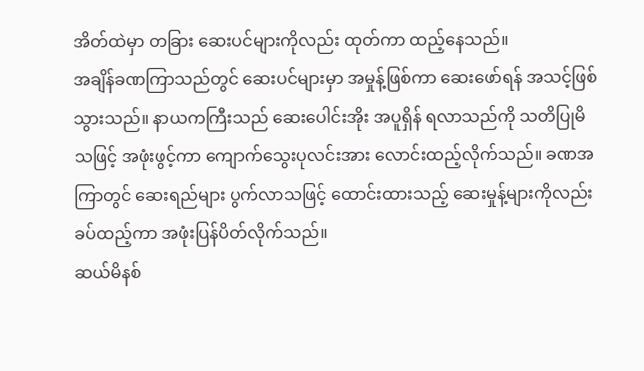အိတ်ထဲမှာ တခြား ဆေးပင်များကိုလည်း ထုတ်ကာ ထည့်နေသည်။
အချိန်ခဏကြာသည်တွင် ဆေးပင်များမှာ အမှုန့်ဖြစ်ကာ ဆေးဖော်ရန် အသင့်ဖြစ်သွားသည်။ နာယကကြီးသည် ဆေးပေါင်းအိုး အပူရှိန် ရလာသည်ကို သတိပြုမိသဖြင့် အဖုံးဖွင့်ကာ ကျောက်သွေးပုလင်းအား လောင်းထည့်လိုက်သည်။ ခဏအကြာတွင် ဆေးရည်များ ပွက်လာသဖြင့် ထောင်းထားသည့် ဆေးမှုန့်များကိုလည်း ခပ်ထည့်ကာ အဖုံးပြန်ပိတ်လိုက်သည်။
ဆယ်မိနစ်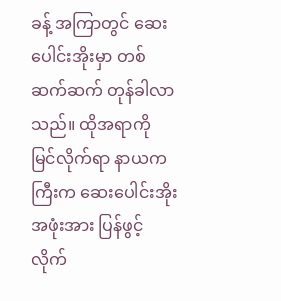ခန့် အကြာတွင် ဆေးပေါင်းအိုးမှာ တစ်ဆက်ဆက် တုန်ခါလာသည်။ ထိုအရာကို မြင်လိုက်ရာ နာယကကြီးက ဆေးပေါင်းအိုး အဖုံးအား ပြန်ဖွင့်လိုက်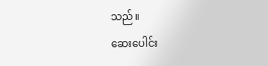သည်။
ဆေးပေါင်း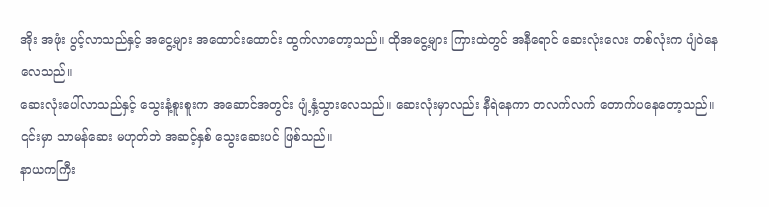အိုး အဖုံး ပွင့်လာသည်နှင့် အငွေ့များ အထောင်းထောင်း ထွက်လာတော့သည်။ ထိုအငွေ့များ ကြားထဲတွင် အနီရောင် ဆေးလုံးလေး တစ်လုံးက ပျံဝဲနေလေသည်။
ဆေးလုံးပေါ်လာသည်နှင့် သွေးနံ့စူးစူးက အဆောင်အတွင်း ပျံ့နှံ့သွားလေသည်။ ဆေးလုံးမှာလည်း နီရဲနေကာ တလက်လက် တောက်ပနေတော့သည်။ ၎င်းမှာ သာမန်ဆေး မဟုတ်ဘဲ အဆင့်နှစ် သွေးဆေးပင် ဖြစ်သည်။
နာယကကြီး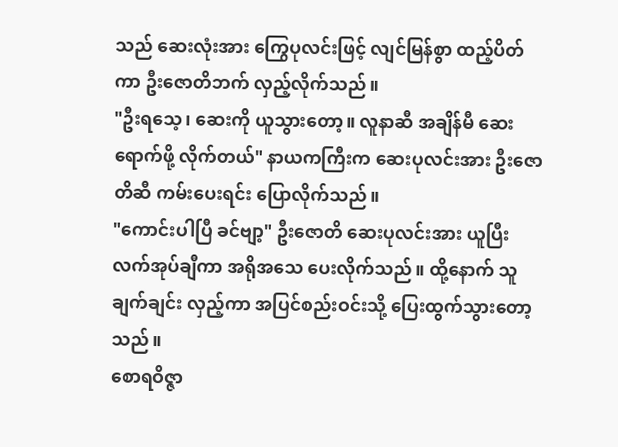သည် ဆေးလုံးအား ကြွေပုလင်းဖြင့် လျင်မြန်စွာ ထည့်ပိတ်ကာ ဦးဇောတိဘက် လှည့်လိုက်သည်။
"ဦးရသေ့၊ ဆေးကို ယူသွားတော့။ လူနာဆီ အချိန်မီ ဆေးရောက်ဖို့ လိုက်တယ်" နာယကကြီးက ဆေးပုလင်းအား ဦးဇောတိဆီ ကမ်းပေးရင်း ပြောလိုက်သည်။
"ကောင်းပါပြီ ခင်ဗျာ့" ဦးဇောတိ ဆေးပုလင်းအား ယူပြီး လက်အုပ်ချီကာ အရိုအသေ ပေးလိုက်သည်။ ထို့နောက် သူ ချက်ချင်း လှည့်ကာ အပြင်စည်းဝင်းသို့ ပြေးထွက်သွားတော့သည်။
စောရဝိဇ္ဇာ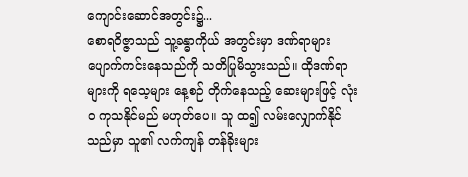ကျောင်းဆောင်အတွင်း၌...
စောရဝိဇ္ဇာသည် သူ့ခန္ဓာကိုယ် အတွင်းမှာ ဒဏ်ရာများ ပျောက်ကင်းနေသည်ကို သတိပြုမိသွားသည်။ ထိုဒဏ်ရာများကို ရသေ့များ နေ့စဉ် တိုက်နေသည့် ဆေးများဖြင့် လုံးဝ ကုသနိုင်မည် မဟုတ်ပေ။ သူ ထ၍ လမ်းလျှောက်နိုင်သည်မှာ သူ၏ လက်ကျန် တန်ခိုးများ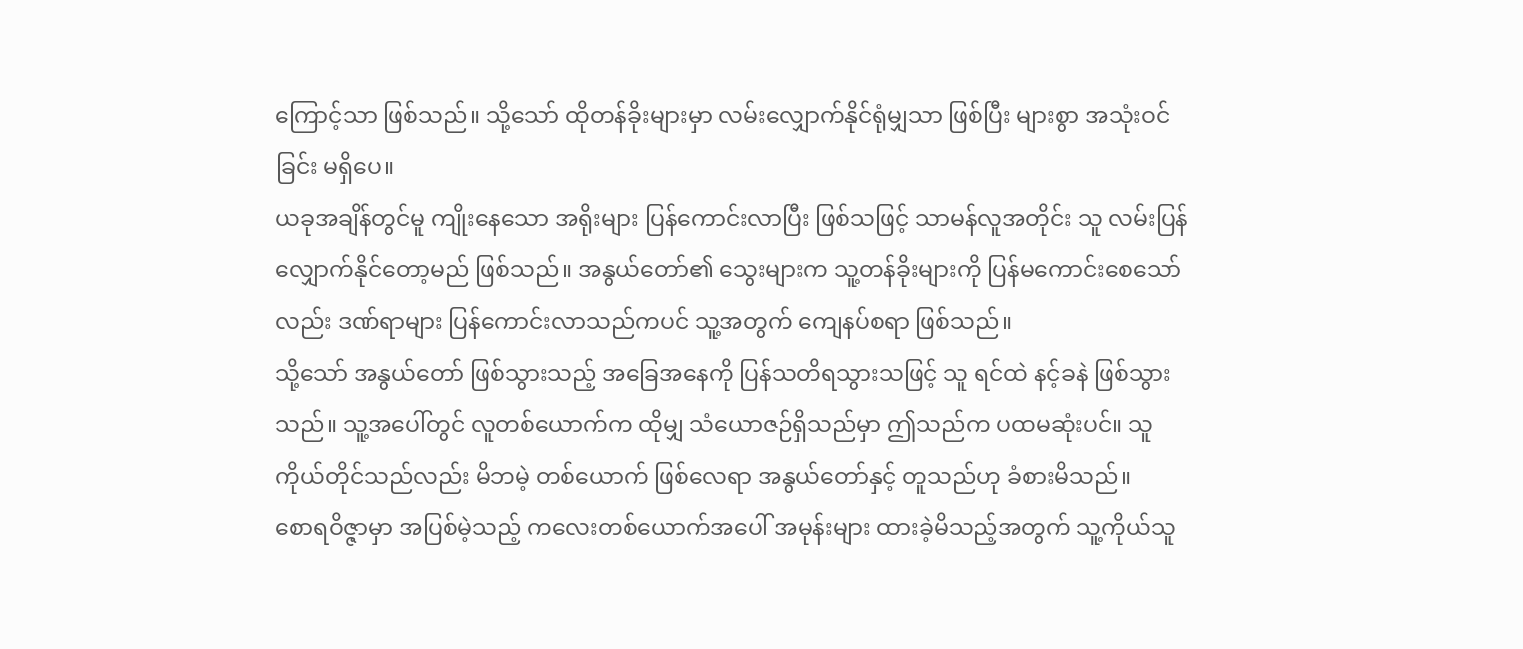ကြောင့်သာ ဖြစ်သည်။ သို့သော် ထိုတန်ခိုးများမှာ လမ်းလျှောက်နိုင်ရုံမျှသာ ဖြစ်ပြီး များစွာ အသုံးဝင်ခြင်း မရှိပေ။
ယခုအချိန်တွင်မူ ကျိုးနေသော အရိုးများ ပြန်ကောင်းလာပြီး ဖြစ်သဖြင့် သာမန်လူအတိုင်း သူ လမ်းပြန်လျှောက်နိုင်တော့မည် ဖြစ်သည်။ အနွယ်တော်၏ သွေးများက သူ့တန်ခိုးများကို ပြန်မကောင်းစေသော်လည်း ဒဏ်ရာများ ပြန်ကောင်းလာသည်ကပင် သူ့အတွက် ကျေနပ်စရာ ဖြစ်သည်။
သို့သော် အနွယ်တော် ဖြစ်သွားသည့် အခြေအနေကို ပြန်သတိရသွားသဖြင့် သူ ရင်ထဲ နင့်ခနဲ ဖြစ်သွားသည်။ သူ့အပေါ်တွင် လူတစ်ယောက်က ထိုမျှ သံယောဇဉ်ရှိသည်မှာ ဤသည်က ပထမဆုံးပင်။ သူကိုယ်တိုင်သည်လည်း မိဘမဲ့ တစ်ယောက် ဖြစ်လေရာ အနွယ်တော်နှင့် တူသည်ဟု ခံစားမိသည်။
စောရဝိဇ္ဇာမှာ အပြစ်မဲ့သည့် ကလေးတစ်ယောက်အပေါ် အမုန်းများ ထားခဲ့မိသည့်အတွက် သူ့ကိုယ်သူ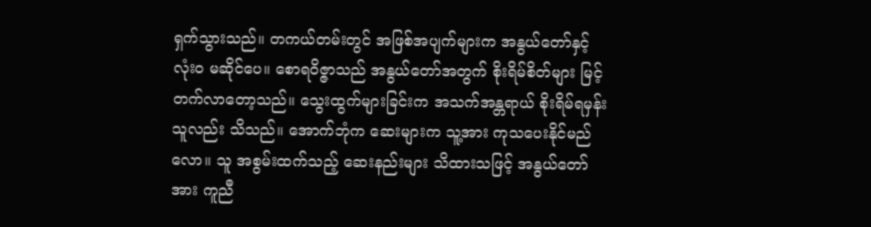ရှက်သွားသည်။ တကယ်တမ်းတွင် အဖြစ်အပျက်များက အနွယ်တော်နှင့် လုံးဝ မဆိုင်ပေ။ စောရဝိဇ္ဇာသည် အနွယ်တော်အတွက် စိုးရိမ်စိတ်များ မြင့်တက်လာတော့သည်။ သွေးထွက်များခြင်းက အသက်အန္တရာယ် စိုးရိမ်ရမှန်း သူလည်း သိသည်။ အောက်ဘုံက ဆေးများက သူ့အား ကုသပေးနိုင်မည်လော။ သူ အစွမ်းထက်သည့် ဆေးနည်းများ သိထားသဖြင့် အနွယ်တော်အား ကူညီ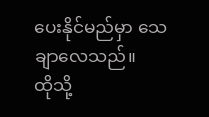ပေးနိုင်မည်မှာ သေချာလေသည်။
ထိုသို့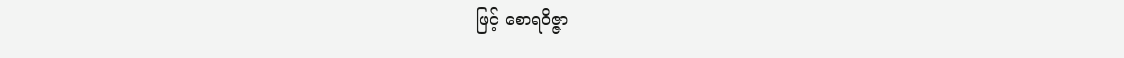ဖြင့် စောရဝိဇ္ဇာ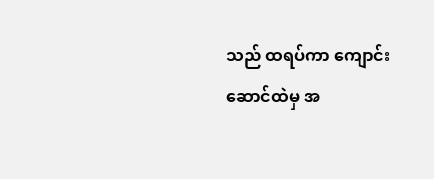သည် ထရပ်ကာ ကျောင်းဆောင်ထဲမှ အ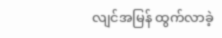လျင်အမြန် ထွက်လာခဲ့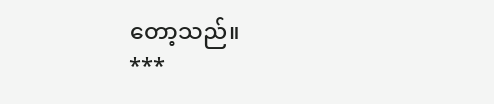တော့သည်။
***